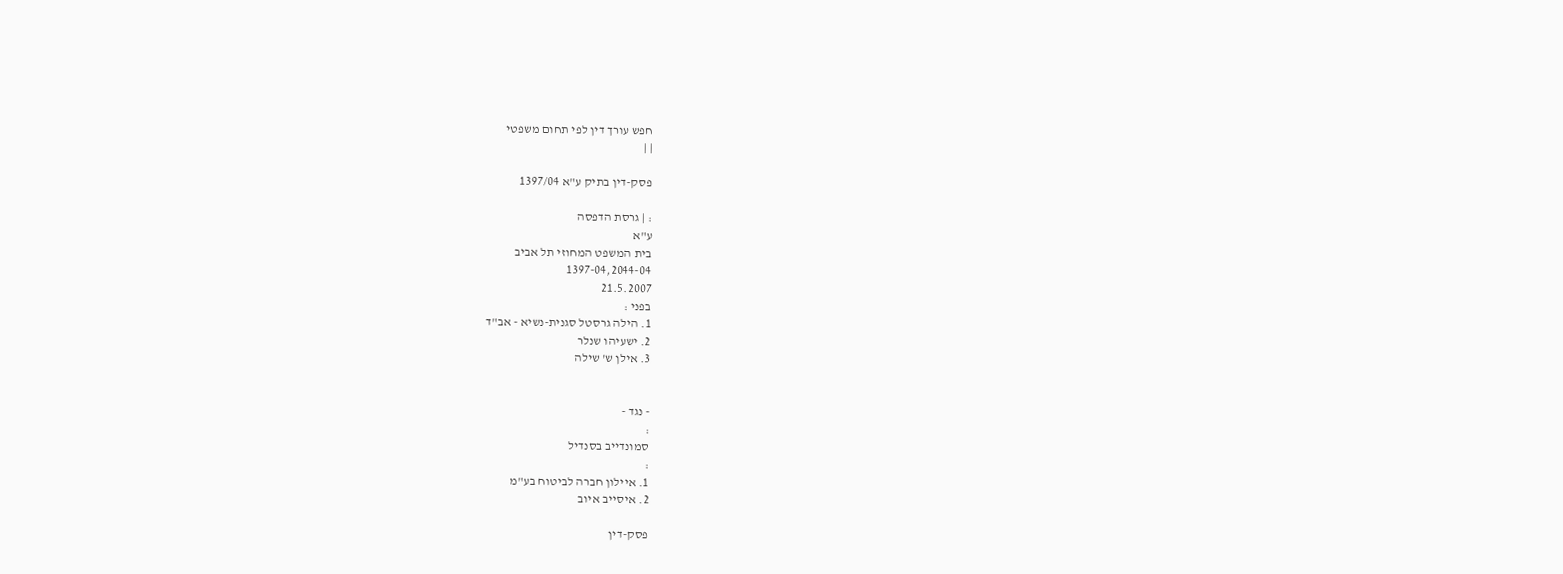חפש עורך דין לפי תחום משפטי
| |

פסק-דין בתיק ע"א 1397/04

: | גרסת הדפסה
ע"א
בית המשפט המחוזי תל אביב
1397-04,2044-04
21.5.2007
בפני :
1. הילה גרסטל סגנית-נשיא - אב"ד
2. ישעיהו שנלר
3. אילן ש' שילה


- נגד -
:
סמונדייב בסנדיל
:
1. איילון חברה לביטוח בע"מ
2. איסייב איוב

פסק-דין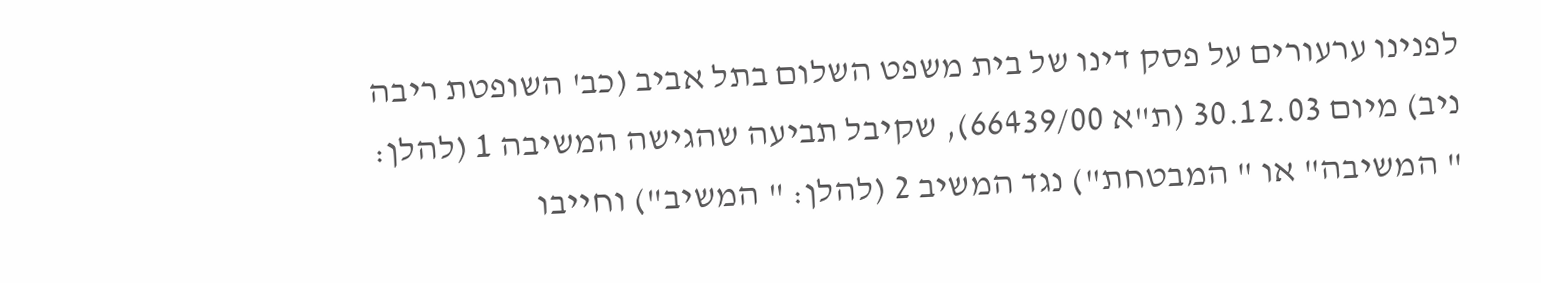לפנינו ערעורים על פסק דינו של בית משפט השלום בתל אביב (כב' השופטת ריבה ניב) מיום 30.12.03 (ת"א 66439/00), שקיבל תביעה שהגישה המשיבה 1 (להלן: " המשיבה" או " המבטחת") נגד המשיב 2 (להלן: " המשיב") וחייבו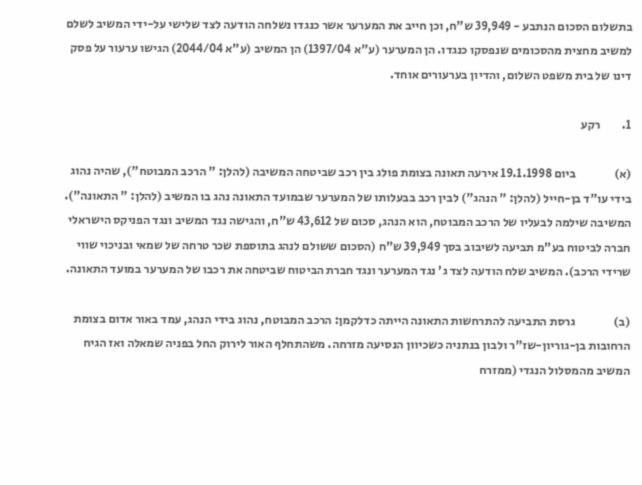בתשלום הסכום הנתבע - 39,949 ש"ח, וכן חייב את המערער אשר כנגדו נשלחה הודעה לצד שלישי על-ידי המשיב לשלם למשיב מחצית מהסכומים שנפסקו כנגדו. הן המערער (ע"א 1397/04) הן המשיב (ע"א 2044/04) הגישו ערעור על פסק דינו של בית משפט השלום, והדיון בערעורים אוחד.

1.         רקע

(א)                ביום 19.1.1998 אירעה תאונה בצומת פולג בין רכב שביטחה המשיבה (להלן: " הרכב המבוטח"), שהיה נהוג בידי עו"ד בן-חייל (להלן: " הנהג") לבין רכב בבעלותו של המערער שבמועד התאונה נהג בו המשיב (להלן: " התאונה"). המשיבה שילמה לבעליו של הרכב המבוטח, הוא הנהג, סכום של 43,612 ש"ח, והגישה נגד המשיב ונגד הפניקס הישראלי חברה לביטוח בע"מ תביעה לשיבוב בסך 39,949 ש"ח (הסכום ששולם לנהג בתוספת שכר טרחה של שמאי ובניכוי שווי שרידי הרכב). המשיב שלח הודעה לצד ג' נגד המערער ונגד חברת הביטוח שביטחה את רכבו של המערער במועד התאונה.

(ב)                גרסת התביעה להתרחשות התאונה הייתה כדלקמן: הרכב המבוטח, נהוג בידי הנהג, עמד באור אדום בצומת הרחובות בן-גוריון-שז"ר ולבון בנתניה כשכיוון הנסיעה מזרחה. משהתחלף האור לירוק החל בפניה שמאלה ואז הגיח המשיב מהמסלול הנגדי (ממזרח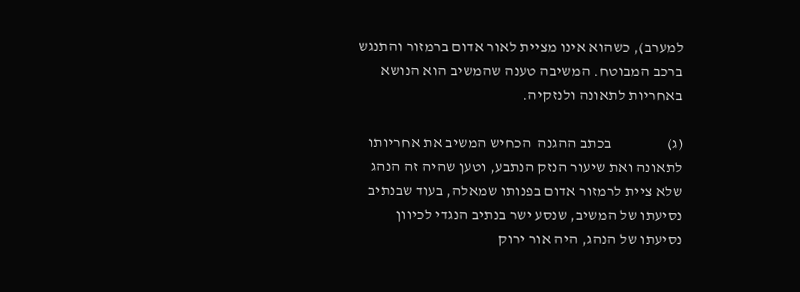למערב), כשהוא אינו מציית לאור אדום ברמזור והתנגש ברכב המבוטח. המשיבה טענה שהמשיב הוא הנושא באחריות לתאונה ולנזקיה.

(ג)                  בכתב ההגנה  הכחיש המשיב את אחריותו לתאונה ואת שיעור הנזק הנתבע, וטען שהיה זה הנהג שלא ציית לרמזור אדום בפנותו שמאלה, בעוד שבנתיב נסיעתו של המשיב, שנסע ישר בנתיב הנגדי לכיוון נסיעתו של הנהג, היה אור ירוק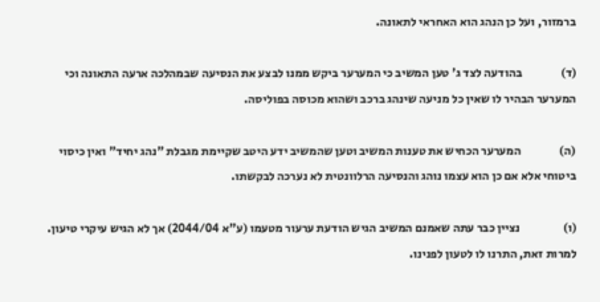ברמזור, ועל כן הנהג הוא האחראי לתאונה.

(ד)                בהודעה לצד ג' טען המשיב כי המערער ביקש ממנו לבצע את הנסיעה שבמהלכה ארעה התאונה וכי המערער הבהיר לו שאין כל מניעה שינהג ברכב ושהוא מכוסה בפוליסה.

(ה)                המערער הכחיש את טענות המשיב וטען שהמשיב ידע היטב שקיימת מגבלת "נהג יחיד" ואין כיסוי ביטוחי אלא אם כן הוא עצמו נוהג והנסיעה הרלוונטית לא נערכה לבקשתו.

(ו)                  נציין כבר עתה שאמנם המשיב הגיש הודעת ערעור מטעמו (ע"א 2044/04) אך לא הגיש עיקרי טיעון. למרות זאת, התרנו לו לטעון לפנינו.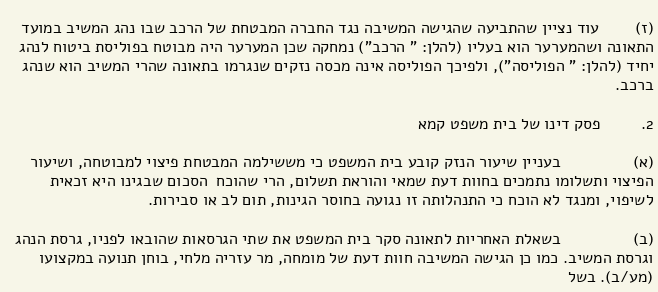(ז)        עוד נציין שהתביעה שהגישה המשיבה נגד החברה המבטחת של הרכב שבו נהג המשיב במועד התאונה ושהמערער הוא בעליו (להלן: " הרכב") נמחקה שכן המערער היה מבוטח בפוליסת ביטוח לנהג יחיד (להלן: " הפוליסה"), ולפיכך הפוליסה אינה מכסה נזקים שנגרמו בתאונה שהרי המשיב הוא שנהג ברכב.

2.         פסק דינו של בית משפט קמא

(א)                בעניין שיעור הנזק קובע בית המשפט כי מששילמה המבטחת פיצוי למבוטחה, ושיעור הפיצוי ותשלומו נתמכים בחוות דעת שמאי והוראת תשלום, הרי שהוכח  הסכום שבגינו היא זכאית לשיפוי, ומנגד לא הוכח כי התנהלותה זו נגועה בחוסר הגינות, תום לב או סבירות.

(ב)                בשאלת האחריות לתאונה סקר בית המשפט את שתי הגרסאות שהובאו לפניו, גרסת הנהג וגרסת המשיב. כמו כן הגישה המשיבה חוות דעת של מומחה, מר עזריה מלחי, בוחן תנועה במקצועו (מע/ב). בשל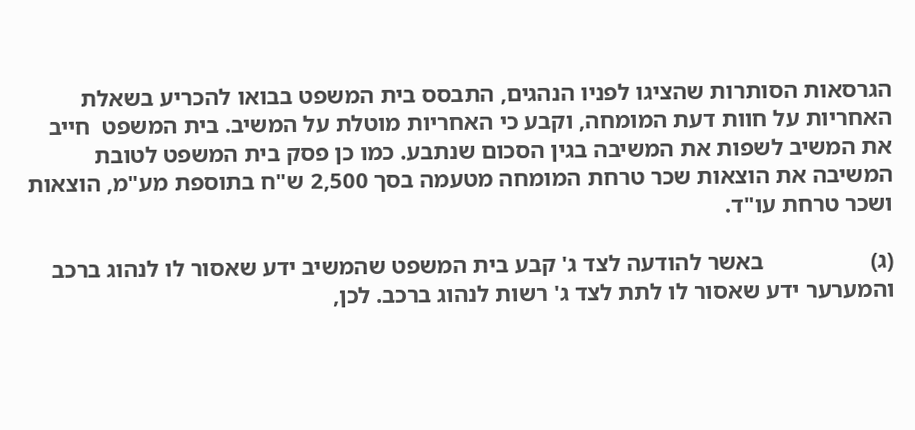הגרסאות הסותרות שהציגו לפניו הנהגים, התבסס בית המשפט בבואו להכריע בשאלת האחריות על חוות דעת המומחה, וקבע כי האחריות מוטלת על המשיב. בית המשפט  חייב את המשיב לשפות את המשיבה בגין הסכום שנתבע. כמו כן פסק בית המשפט לטובת המשיבה את הוצאות שכר טרחת המומחה מטעמה בסך 2,500 ש"ח בתוספת מע"מ, הוצאות ושכר טרחת עו"ד.

(ג)                  באשר להודעה לצד ג' קבע בית המשפט שהמשיב ידע שאסור לו לנהוג ברכב והמערער ידע שאסור לו לתת לצד ג' רשות לנהוג ברכב. לכן,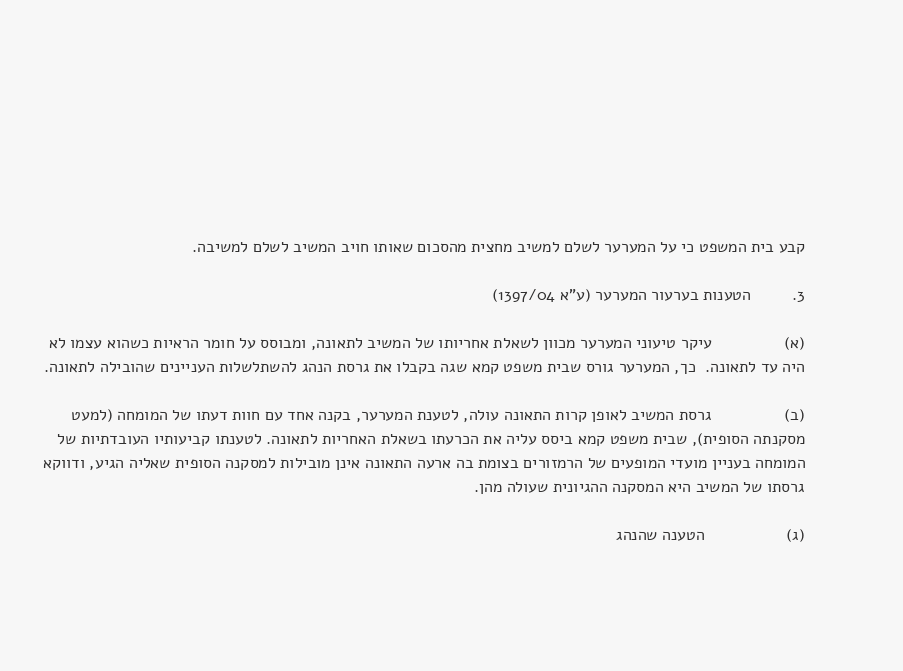קבע בית המשפט כי על המערער לשלם למשיב מחצית מהסכום שאותו חויב המשיב לשלם למשיבה.

3.         הטענות בערעור המערער (ע"א 1397/04)

(א)                עיקר טיעוני המערער מכוון לשאלת אחריותו של המשיב לתאונה, ומבוסס על חומר הראיות כשהוא עצמו לא היה עד לתאונה.  כך, המערער גורס שבית משפט קמא שגה בקבלו את גרסת הנהג להשתלשלות העניינים שהובילה לתאונה.

(ב)                גרסת המשיב לאופן קרות התאונה עולה, לטענת המערער, בקנה אחד עם חוות דעתו של המומחה (למעט מסקנתה הסופית), שבית משפט קמא ביסס עליה את הכרעתו בשאלת האחריות לתאונה. לטענתו קביעותיו העובדתיות של המומחה בעניין מועדי המופעים של הרמזורים בצומת בה ארעה התאונה אינן מובילות למסקנה הסופית שאליה הגיע, ודווקא גרסתו של המשיב היא המסקנה ההגיונית שעולה מהן.

(ג)                  הטענה שהנהג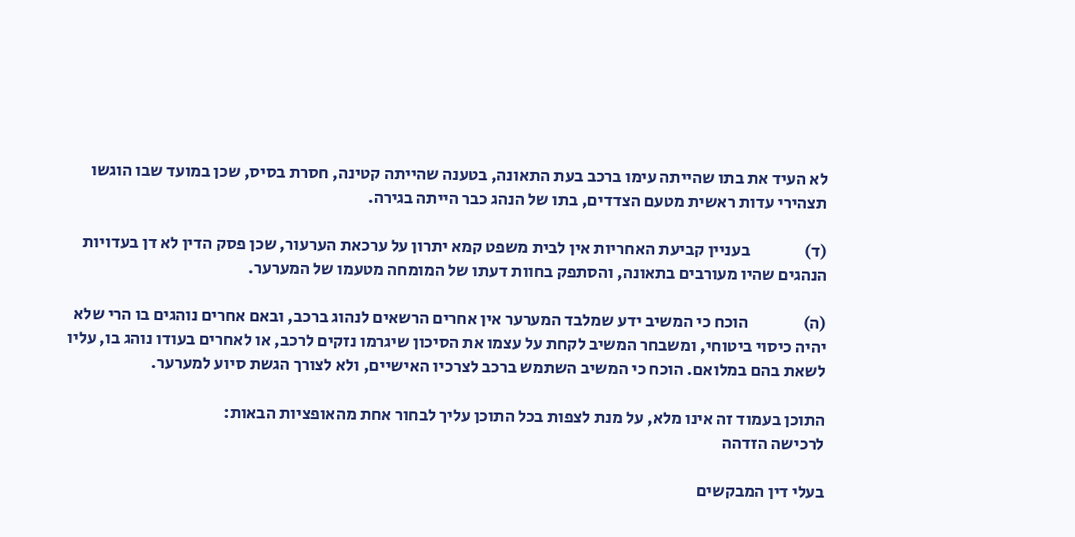לא העיד את בתו שהייתה עימו ברכב בעת התאונה, בטענה שהייתה קטינה, חסרת בסיס, שכן במועד שבו הוגשו תצהירי עדות ראשית מטעם הצדדים, בתו של הנהג כבר הייתה בגירה.

(ד)                בעניין קביעת האחריות אין לבית משפט קמא יתרון על ערכאת הערעור, שכן פסק הדין לא דן בעדויות הנהגים שהיו מעורבים בתאונה, והסתפק בחוות דעתו של המומחה מטעמו של המערער.

(ה)                הוכח כי המשיב ידע שמלבד המערער אין אחרים הרשאים לנהוג ברכב, ובאם אחרים נוהגים בו הרי שלא יהיה כיסוי ביטוחי, ומשבחר המשיב לקחת על עצמו את הסיכון שיגרמו נזקים לרכב, או לאחרים בעודו נוהג בו, עליו לשאת בהם במלואם. הוכח כי המשיב השתמש ברכב לצרכיו האישיים, ולא לצורך הגשת סיוע למערער.

התוכן בעמוד זה אינו מלא, על מנת לצפות בכל התוכן עליך לבחור אחת מהאופציות הבאות:
לרכישה הזדהה

בעלי דין המבקשים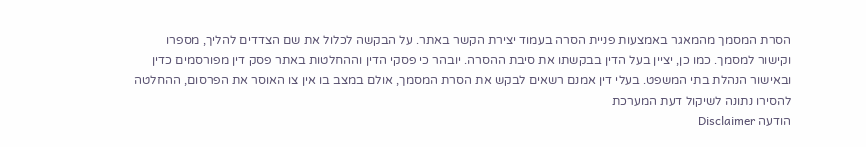הסרת המסמך מהמאגר באמצעות פניית הסרה בעמוד יצירת הקשר באתר. על הבקשה לכלול את שם הצדדים להליך, מספרו וקישור למסמך. כמו כן, יציין בעל הדין בבקשתו את סיבת ההסרה. יובהר כי פסקי הדין וההחלטות באתר פסק דין מפורסמים כדין ובאישור הנהלת בתי המשפט. בעלי דין אמנם רשאים לבקש את הסרת המסמך, אולם במצב בו אין צו האוסר את הפרסום, ההחלטה להסירו נתונה לשיקול דעת המערכת
הודעה Disclaimer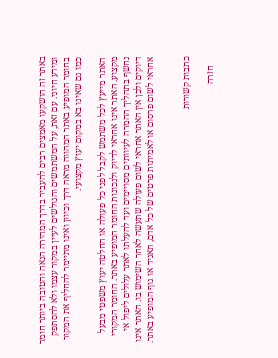באתר זה הושקעו מאמצים רבים להעביר בדרך המהירה הנאה והטובה ביותר חומר ומידע חיוני. עם זאת, על המשתמשים והגולשים לעיין במקור עצמו ולא להסתפק בחומר המופיע באתר המהווה מראה דרך וכיוון ואינו מתיימר להחליף את המקור כמו גם שאינו בא במקום יעוץ מקצועי.

האתר מייעץ לכל משתמש לקבל לפני כל פעולה או החלטה יעוץ משפטי מבעל מקצוע. האתר אינו אחראי לדיוק ולנכונות החומר המופיע באתר. החומר המקורי נחשף בתהליך ההמרה לעיוותים מסויימים ועד להעלתו לאתר עלולים ליפול אי דיוקים ולכן אין האתר אחראי לשום פעולה שתעשה לאחר השימוש בו. האתר אינו אחראי לשום פרסום או לאמיתות פרטים של כל אדם, תאגיד או גוף המופיע באתר.


כתבות קשורות

    חזרה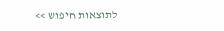לתוצאות חיפוש >>